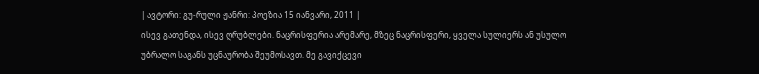| ავტორი: გუ-რული ჟანრი: პოეზია 15 იანვარი, 2011 |
ისევ გათენდა, ისევ ღრუბლები. ნაცრისფერია არემარე, მზეც ნაცრისფერი, ყველა სულიერს ან უსულო უბრალო საგანს უცნაურობა შეუმოსავთ. მე გავიქცევი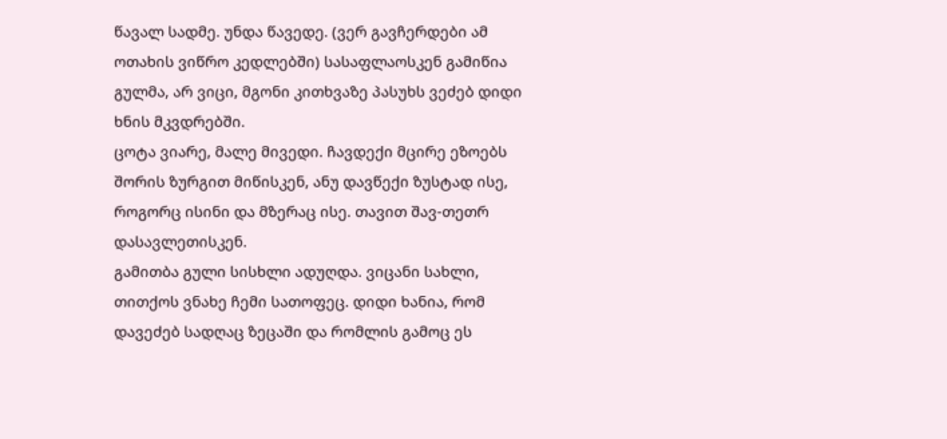წავალ სადმე. უნდა წავედე. (ვერ გავჩერდები ამ ოთახის ვიწრო კედლებში) სასაფლაოსკენ გამიწია გულმა, არ ვიცი, მგონი კითხვაზე პასუხს ვეძებ დიდი ხნის მკვდრებში.
ცოტა ვიარე, მალე მივედი. ჩავდექი მცირე ეზოებს შორის ზურგით მიწისკენ, ანუ დავწექი ზუსტად ისე, როგორც ისინი და მზერაც ისე. თავით შავ-თეთრ დასავლეთისკენ.
გამითბა გული სისხლი ადუღდა. ვიცანი სახლი, თითქოს ვნახე ჩემი სათოფეც. დიდი ხანია, რომ დავეძებ სადღაც ზეცაში და რომლის გამოც ეს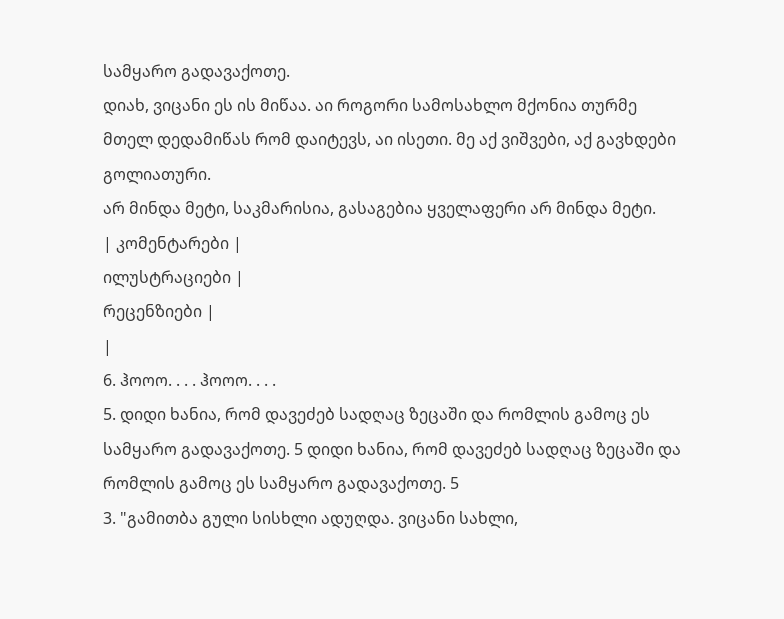სამყარო გადავაქოთე.
დიახ, ვიცანი ეს ის მიწაა. აი როგორი სამოსახლო მქონია თურმე მთელ დედამიწას რომ დაიტევს, აი ისეთი. მე აქ ვიშვები, აქ გავხდები გოლიათური.
არ მინდა მეტი, საკმარისია, გასაგებია ყველაფერი არ მინდა მეტი.
| კომენტარები |
ილუსტრაციები |
რეცენზიები |
|
6. ჰოოო. . . . ჰოოო. . . .
5. დიდი ხანია, რომ დავეძებ სადღაც ზეცაში და რომლის გამოც ეს სამყარო გადავაქოთე. 5 დიდი ხანია, რომ დავეძებ სადღაც ზეცაში და რომლის გამოც ეს სამყარო გადავაქოთე. 5
3. "გამითბა გული სისხლი ადუღდა. ვიცანი სახლი,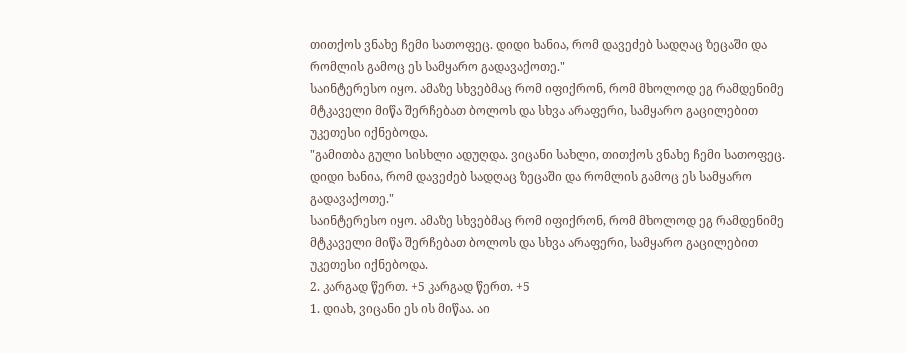თითქოს ვნახე ჩემი სათოფეც. დიდი ხანია, რომ დავეძებ სადღაც ზეცაში და რომლის გამოც ეს სამყარო გადავაქოთე."
საინტერესო იყო. ამაზე სხვებმაც რომ იფიქრონ, რომ მხოლოდ ეგ რამდენიმე მტკაველი მიწა შერჩებათ ბოლოს და სხვა არაფერი, სამყარო გაცილებით უკეთესი იქნებოდა.
"გამითბა გული სისხლი ადუღდა. ვიცანი სახლი, თითქოს ვნახე ჩემი სათოფეც. დიდი ხანია, რომ დავეძებ სადღაც ზეცაში და რომლის გამოც ეს სამყარო გადავაქოთე."
საინტერესო იყო. ამაზე სხვებმაც რომ იფიქრონ, რომ მხოლოდ ეგ რამდენიმე მტკაველი მიწა შერჩებათ ბოლოს და სხვა არაფერი, სამყარო გაცილებით უკეთესი იქნებოდა.
2. კარგად წერთ. +5 კარგად წერთ. +5
1. დიახ, ვიცანი ეს ის მიწაა. აი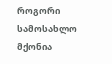როგორი სამოსახლო მქონია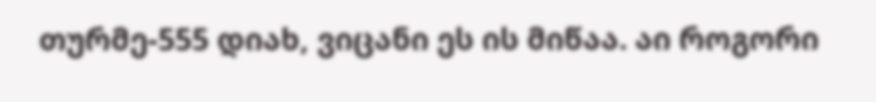თურმე-555 დიახ, ვიცანი ეს ის მიწაა. აი როგორი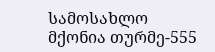სამოსახლო მქონია თურმე-555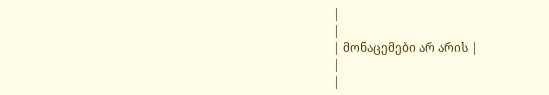|
|
| მონაცემები არ არის |
|
|